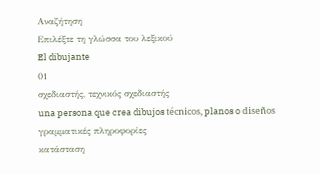Αναζήτηση
Επιλέξτε τη γλώσσα του λεξικού
El dibujante
01
σχεδιαστής, τεχνικός σχεδιαστής
una persona que crea dibujos técnicos, planos o diseños
γραμματικές πληροφορίες
κατάσταση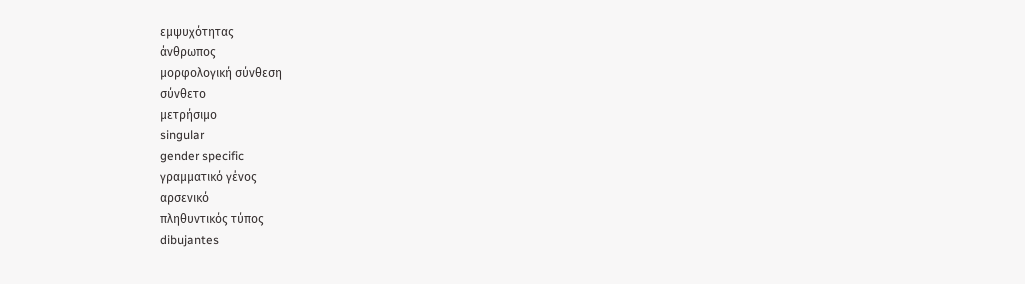εμψυχότητας
άνθρωπος
μορφολογική σύνθεση
σύνθετο
μετρήσιμο
singular
gender specific
γραμματικό γένος
αρσενικό
πληθυντικός τύπος
dibujantes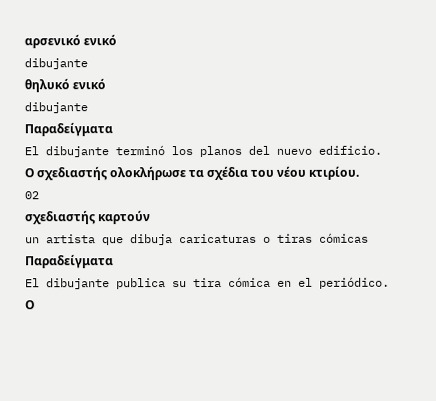αρσενικό ενικό
dibujante
θηλυκό ενικό
dibujante
Παραδείγματα
El dibujante terminó los planos del nuevo edificio.
Ο σχεδιαστής ολοκλήρωσε τα σχέδια του νέου κτιρίου.
02
σχεδιαστής καρτούν
un artista que dibuja caricaturas o tiras cómicas
Παραδείγματα
El dibujante publica su tira cómica en el periódico.
Ο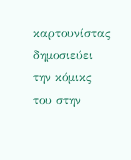καρτουνίστας δημοσιεύει την κόμικς του στην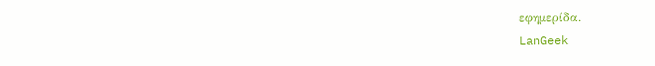εφημερίδα.
LanGeek